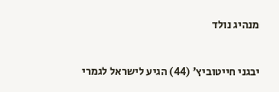מנהיג נולד

יבגני חייטוביץ’ (44) הגיע לישראל לגמרי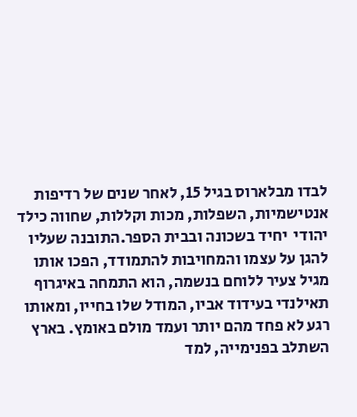לבדו מבלארוס בגיל 15, לאחר שנים של רדיפות אנטישמיות, השפלות, מכות וקללות, שחווה כילד יהודי  יחיד בשכונה ובבית הספר.התובנה שעליו להגן על עצמו והמחויבות להתמודד, הפכו אותו מגיל צעיר ללוחם בנשמה, הוא התמחה באיגרוף תאילנדי בעידוד אביו, המודל שלו בחייו, ומאותו רגע לא פחד מהם יותר ועמד מולם באומץ. בארץ השתלב בפנימייה, למד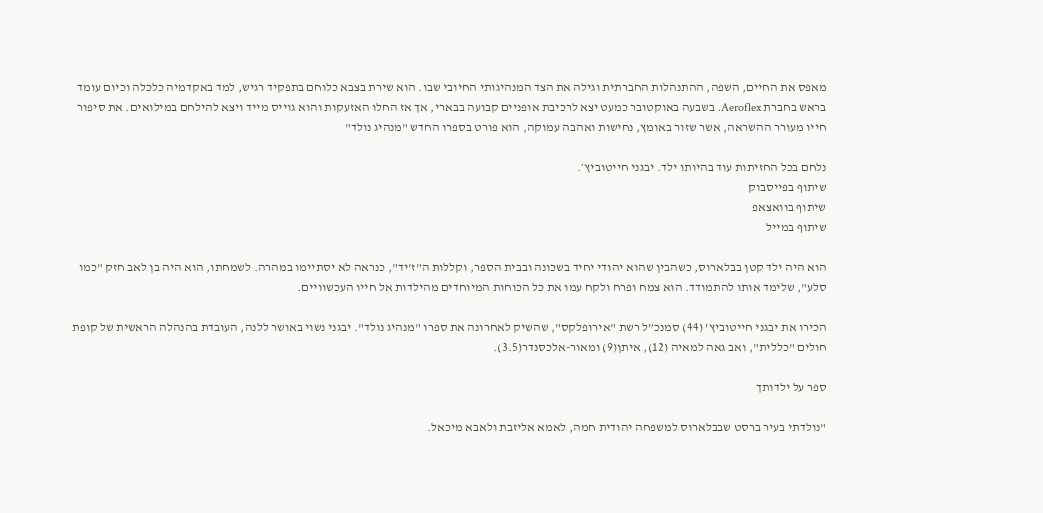מאפס את החיים, השפה, ההתנהלות החברתית וגילה את הצד המנהיגותי החיובי שבו. הוא שירת בצבא כלוחם בתפקיד רגיש, למד באקדמיה כלכלה וכיום עומד בראש בחברת Aeroflex. בשבעה באוקטובר כמעט יצא לרכיבת אופניים קבועה בבארי, אך אז החלו האזעקות והוא גוייס מייד ויצא להילחם במילואים. את סיפור חייו מעורר ההשראה, אשר שזור באומץ, נחישות ואהבה עמוקה, הוא פורט בספרו החדש "מנהיג נולד"

נלחם בכל החזיתות עוד בהיותו ילד. יבגני חייטוביץ׳.
שיתוף בפייסבוק
שיתוף בוואצאפ
שיתוף במייל

הוא היה ילד קטן בבלארוס, כשהבין שהוא יהודי יחיד בשכונה ובבית הספר, וקללות ה"ז'יד", כנראה לא יסתיימו במהרה. לשמחתו, הוא היה בן לאב חזק "כמו סלע", שלימד אותו להתמודד. הוא צמח ופרח ולקח עמו את כל הכוחות המיוחדים מהילדות אל חייו העכשוויים.

הכירו את יבגני חייטוביץ’ (44) סמנכ”ל רשת "אירופלקס", שהשיק לאחרונה את ספרו "מנהיג נולד". יבגני נשוי באושר ללנה, העובדת בהנהלה הראשית של קופת חולים "כללית", ואב גאה למאיה (12), איתן(9) ומאור-אלכסנדר(3.5).

ספר על ילדותך

"נולדתי בעיר ברסט שבבלארוס למשפחה יהודית חמה, לאמא אליזבת ולאבא מיכאל.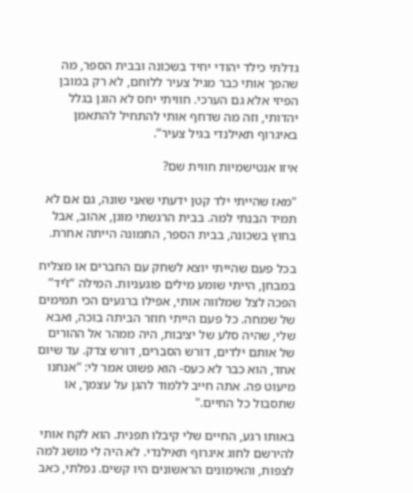גדלתי כילד יהודי יחיד בשכונה ובבית הספר, מה שהפך אותי כבר מגיל צעיר ללוחם, לא רק במובן הפיזי אלא גם הערכי. חוויתי יחס לא הוגן בגלל יהדותי, וזה מה שדחף אותי להתחיל להתאמן באיגרוף תאילנדי בגיל צעיר”.

איזו אנטישמיות חווית שם?

"מאז שהייתי ילד קטן ידעתי שאני שונה, גם אם לא תמיד הבנתי למה. בבית הרגשתי מוגן, אהוב, אבל בחוץ בשכונה, בבית הספר, התמונה הייתה אחרת.

בכל פעם שהייתי יוצא לשחק עם החברים או מצליח במבחן, הייתי שומע מילים פוגעניות. המילה “ז’יד” הפכה לצל שמלווה אותי, אפילו ברגעים הכי תמימים של שמחה. כל פעם הייתי חוזר הביתה בוכה, ואבא שלי, שהיה סלע של יציבות, היה ממהר אל ההורים של אותם ילדים, דורש הסברים, דורש צדק. עד שיום אחד, הוא כבר לא כעס- הוא פשוט אמר לי: "אנחנו מיעוט פה. אתה חייב ללמוד להגן על עצמך, או שתסבול כל החיים."

באותו רגע, החיים שלי קיבלו תפנית. הוא לקח אותי להירשם לחוג איגרוף תאילנדי. לא היה לי מושג למה לצפות, והאימונים הראשונים היו קשים. נפלתי, כאב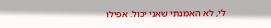לי, לא האמנתי שאני יכול. אפילו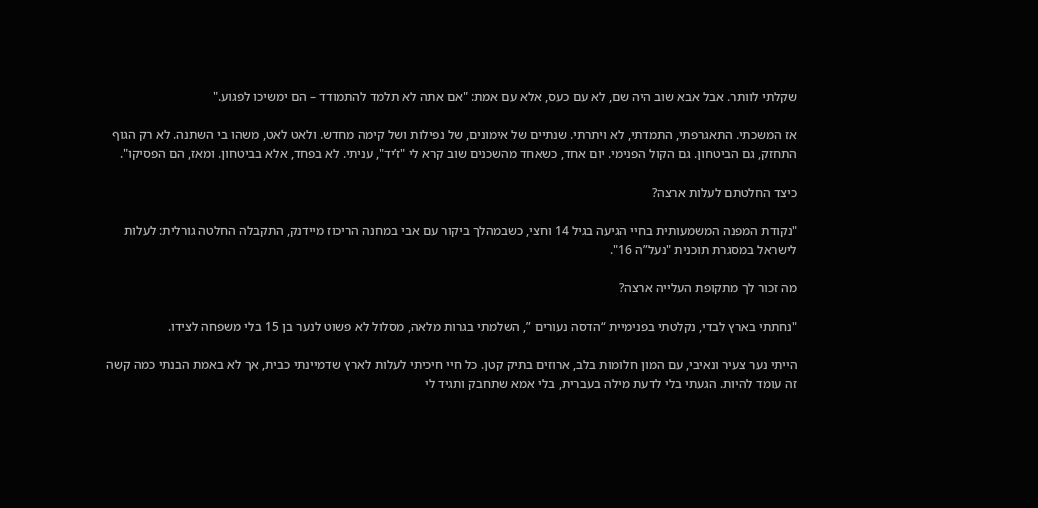שקלתי לוותר. אבל אבא שוב היה שם, לא עם כעס, אלא עם אמת: "אם אתה לא תלמד להתמודד – הם ימשיכו לפגוע."

אז המשכתי. התאגרפתי, התמדתי, לא ויתרתי. שנתיים של אימונים, של נפילות ושל קימה מחדש. ולאט לאט, משהו בי השתנה. לא רק הגוף התחזק, גם הביטחון. גם הקול הפנימי. יום אחד, כשאחד מהשכנים שוב קרא לי "ז’יד", עניתי. לא בפחד, אלא בביטחון. ומאז, הם הפסיקו".

כיצד החלטתם לעלות ארצה?

"נקודת המפנה המשמעותית בחיי הגיעה בגיל 14 וחצי, כשבמהלך ביקור עם אבי במחנה הריכוז מיידנק, התקבלה החלטה גורלית: לעלות לישראל במסגרת תוכנית "נעל”ה 16".

מה זכור לך מתקופת העלייה ארצה?

"נחתתי בארץ לבדי, נקלטתי בפנימיית “הדסה נעורים ”, השלמתי בגרות מלאה, מסלול לא פשוט לנער בן 15 בלי משפחה לצידו.

הייתי נער צעיר ונאיבי, עם המון חלומות בלב, ארוזים בתיק קטן. כל חיי חיכיתי לעלות לארץ שדמיינתי כבית, אך לא באמת הבנתי כמה קשה זה עומד להיות. הגעתי בלי לדעת מילה בעברית, בלי אמא שתחבק ותגיד לי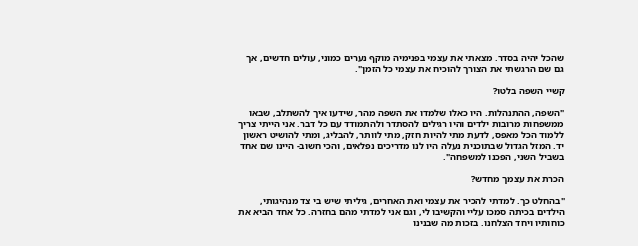שהכל יהיה בסדר. מצאתי את עצמי בפנימיה מוקף נערים כמוני, עולים חדשים, אך גם שם הרגשתי את הצורך להוכיח את עצמי כל הזמן".

קשיי השפה בלטו?

"השפה, ההתנהלות. היו כאלו שלמדו את השפה מהר, שידעו איך להשתלב, שבאו ממשפחות מרובות ילדים והיו רגילים להסתדר ולהתמודד עם כל דבר. אני הייתי צריך ללמוד הכל מאפס, לדעת מתי להיות חזק, מתי לוותר, להבליג, ומתי להושיט ראשון יד. המזל הגדול שבתוכנית נעלה היו לנו מדריכים נפלאים, והכי חשוב- היינו שם אחד בשביל השני, הפכנו למשפחה".

הכרת את עצמך מחדש?

"בהחלט כך. למדתי להכיר את עצמי ואת האחרים, גיליתי שיש בי צד מנהיגותי, הילדים בכיתה סמכו עליי והקשיבו לי, וגם אני למדתי מהם בחזרה. כל אחד הביא את כוחותיו ויחד הצלחנו. בזכות מה שבנינו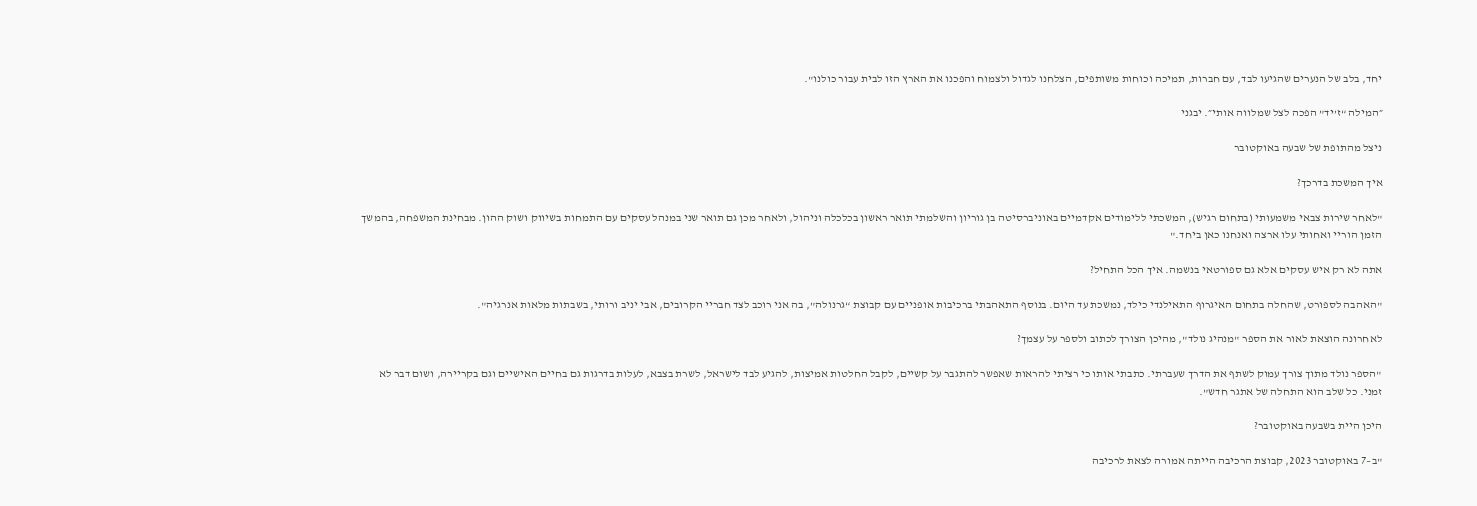יחד, בלב של הנערים שהגיעו לבד, עם חברות, תמיכה וכוחות משותפים, הצלחנו לגדול ולצמוח והפכנו את הארץ הזו לבית עבור כולנו".

״המילה “ז’יד” הפכה לצל שמלווה אותי״. יבגני

ניצל מהתופת של שבעה באוקטובר

איך המשכת בדרכך?

"לאחר שירות צבאי משמעותי (בתחום רגיש), המשכתי ללימודים אקדמיים באוניברסיטה בן גוריון והשלמתי תואר ראשון בכלכלה וניהול, ולאחר מכן גם תואר שני במנהל עסקים עם התמחות בשיווק ושוק ההון. מבחינת המשפחה, בהמשך הזמן הוריי ואחותי עלו ארצה ואנחנו כאן ביחד."

אתה לא רק איש עסקים אלא גם ספורטאי בנשמה. איך הכל התחיל?

"האהבה לספורט, שהחלה בתחום האיגרוף התאילנדי כילד, נמשכת עד היום. בנוסף התאהבתי ברכיבות אופניים עם קבוצת “גרנולה”, בה אני רוכב לצד חבריי הקרובים, אבי יניב ורותי, בשבתות מלאות אנרגיה".

לאחרונה הוצאת לאור את הספר "מנהיג נולד", מהיכן הצורך לכתוב ולספר על עצמך?

"הספר נולד מתוך צורך עמוק לשתף את הדרך שעברתי. כתבתי אותו כי רציתי להראות שאפשר להתגבר על קשיים, לקבל החלטות אמיצות, להגיע לבד לישראל, לשרת בצבא, לעלות בדרגות גם בחיים האישיים וגם בקריירה, ושום דבר לא זמני. כל שלב הוא התחלה של אתגר חדש”.

היכן היית בשבעה באוקטובר?

"ב–7 באוקטובר 2023, קבוצת הרכיבה הייתה אמורה לצאת לרכיבה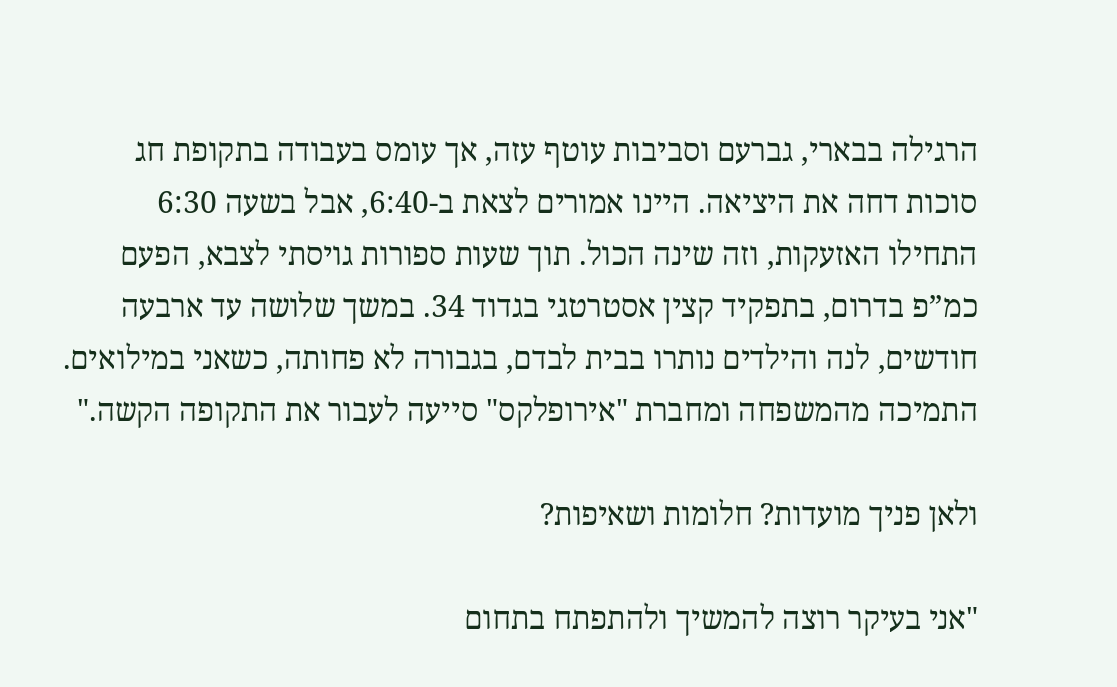הרגילה בבארי, גברעם וסביבות עוטף עזה, אך עומס בעבודה בתקופת חג סוכות דחה את היציאה. היינו אמורים לצאת ב-6:40, אבל בשעה 6:30 התחילו האזעקות, וזה שינה הכול. תוך שעות ספורות גויסתי לצבא, הפעם כמ”פ בדרום, בתפקיד קצין אסטרטגי בגדוד 34. במשך שלושה עד ארבעה חודשים, לנה והילדים נותרו בבית לבדם, בגבורה לא פחותה, כשאני במילואים. התמיכה מהמשפחה ומחברת "אירופלקס" סייעה לעבור את התקופה הקשה."

ולאן פניך מועדות? חלומות ושאיפות?

"אני בעיקר רוצה להמשיך ולהתפתח בתחום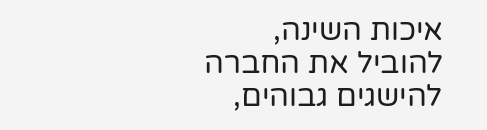איכות השינה, להוביל את החברה להישגים גבוהים,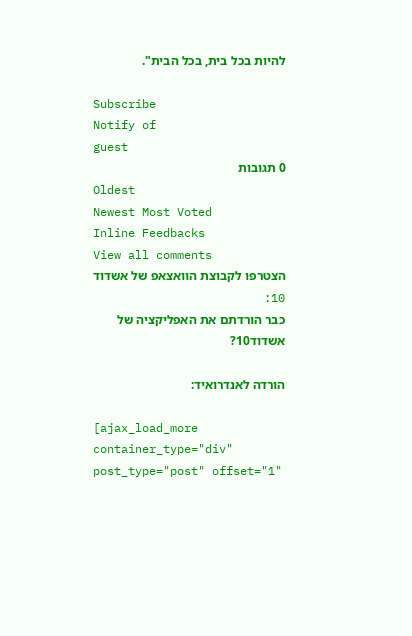להיות בכל בית, בכל הבית".

Subscribe
Notify of
guest
0 תגובות
Oldest
Newest Most Voted
Inline Feedbacks
View all comments
הצטרפו לקבוצת הוואצאפ של אשדוד 10:
כבר הורדתם את האפליקציה של אשדוד10?

הורדה לאנדרואיד:

[ajax_load_more container_type="div" post_type="post" offset="1"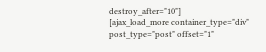destroy_after="10"]
[ajax_load_more container_type="div" post_type="post" offset="1"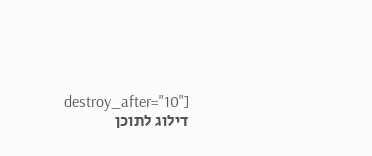destroy_after="10"]
דילוג לתוכן